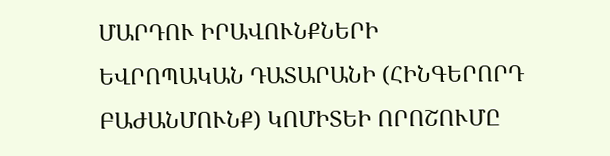ՄԱՐԴՈՒ ԻՐԱՎՈՒՆՔՆԵՐԻ ԵՎՐՈՊԱԿԱՆ ԴԱՏԱՐԱՆԻ (ՀԻՆԳԵՐՈՐԴ ԲԱԺԱՆՄՈՒՆՔ) ԿՈՄԻՏԵԻ ՈՐՈՇՈՒՄԸ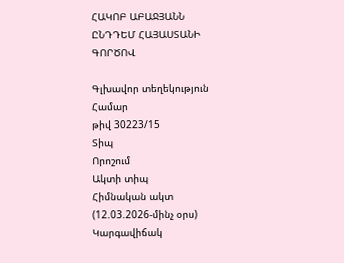ՀԱԿՈԲ ԱԲԱՋՅԱՆՆ ԸՆԴԴԵՄ ՀԱՅԱՍՏԱՆԻ ԳՈՐԾՈՎ

Գլխավոր տեղեկություն
Համար
թիվ 30223/15
Տիպ
Որոշում
Ակտի տիպ
Հիմնական ակտ (12.03.2026-մինչ օրս)
Կարգավիճակ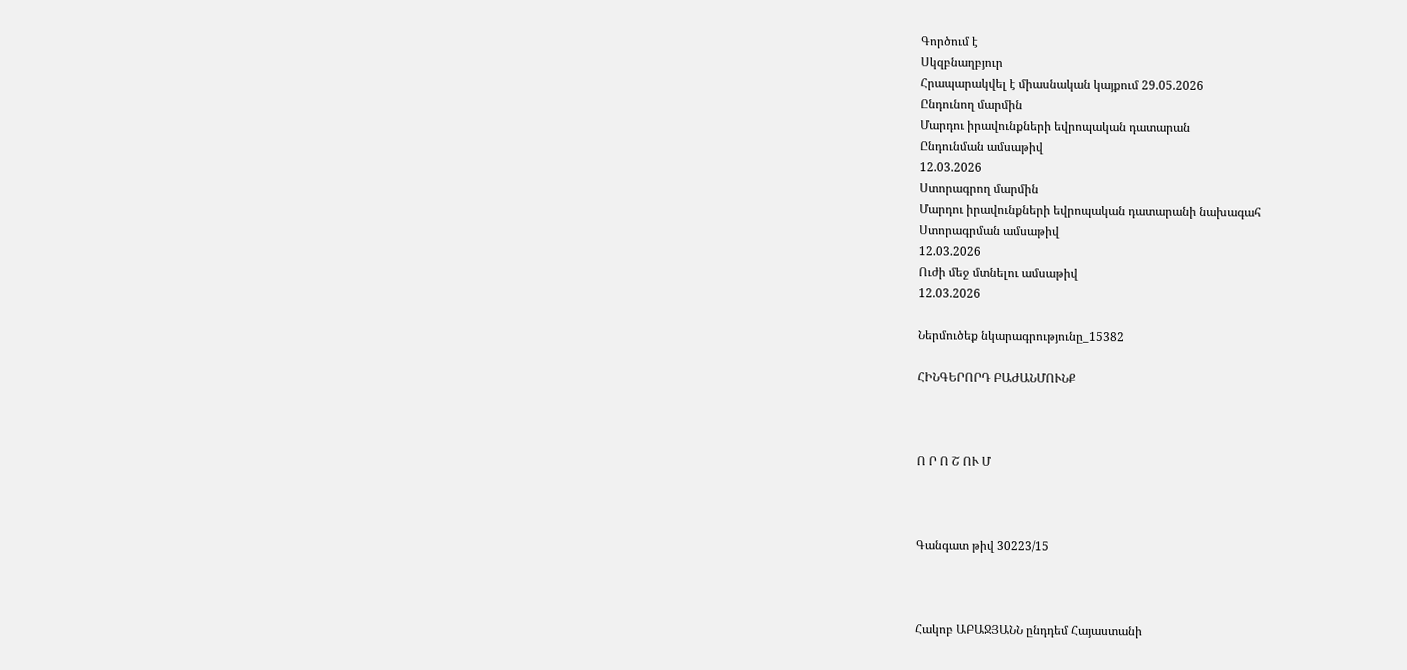Գործում է
Սկզբնաղբյուր
Հրապարակվել է միասնական կայքում 29.05.2026
Ընդունող մարմին
Մարդու իրավունքների եվրոպական դատարան
Ընդունման ամսաթիվ
12.03.2026
Ստորագրող մարմին
Մարդու իրավունքների եվրոպական դատարանի նախագահ
Ստորագրման ամսաթիվ
12.03.2026
Ուժի մեջ մտնելու ամսաթիվ
12.03.2026

Ներմուծեք նկարագրությունը_15382

ՀԻՆԳԵՐՈՐԴ ԲԱԺԱՆՄՈՒՆՔ



Ո Ր Ո Շ ՈՒ Մ



Գանգատ թիվ 30223/15



Հակոբ ԱԲԱՋՅԱՆՆ ընդդեմ Հայաստանի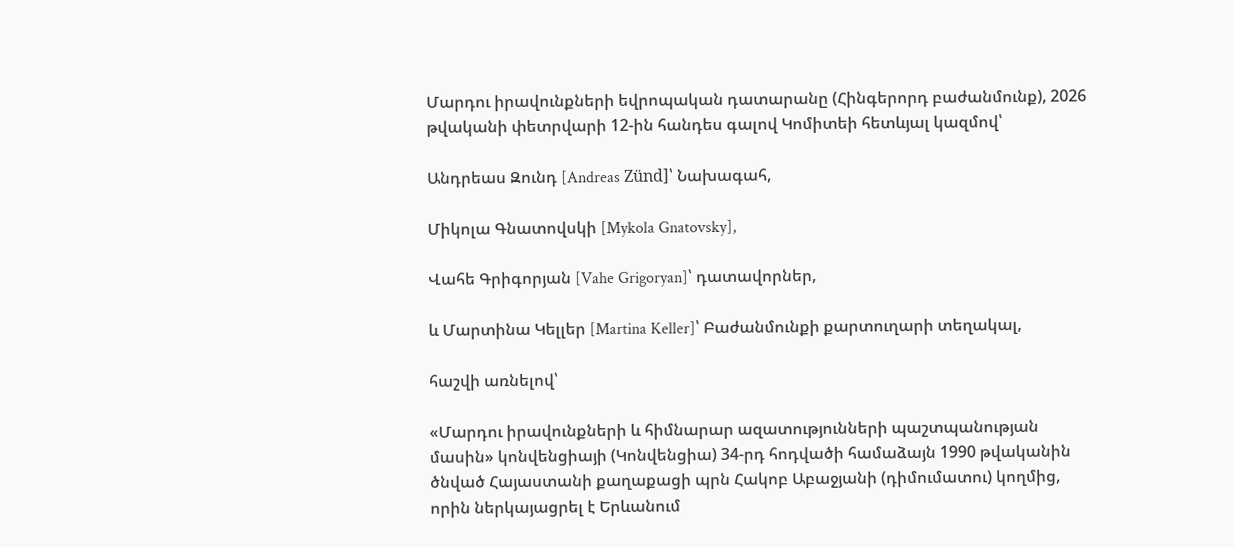Մարդու իրավունքների եվրոպական դատարանը (Հինգերորդ բաժանմունք), 2026 թվականի փետրվարի 12-ին հանդես գալով Կոմիտեի հետևյալ կազմով՝

Անդրեաս Զունդ [Andreas Zünd]՝ Նախագահ,

Միկոլա Գնատովսկի [Mykola Gnatovsky],

Վահե Գրիգորյան [Vahe Grigoryan]՝ դատավորներ,

և Մարտինա Կելլեր [Martina Keller]՝ Բաժանմունքի քարտուղարի տեղակալ,

հաշվի առնելով՝

«Մարդու իրավունքների և հիմնարար ազատությունների պաշտպանության մասին» կոնվենցիայի (Կոնվենցիա) 34-րդ հոդվածի համաձայն 1990 թվականին ծնված Հայաստանի քաղաքացի պրն Հակոբ Աբաջյանի (դիմումատու) կողմից, որին ներկայացրել է Երևանում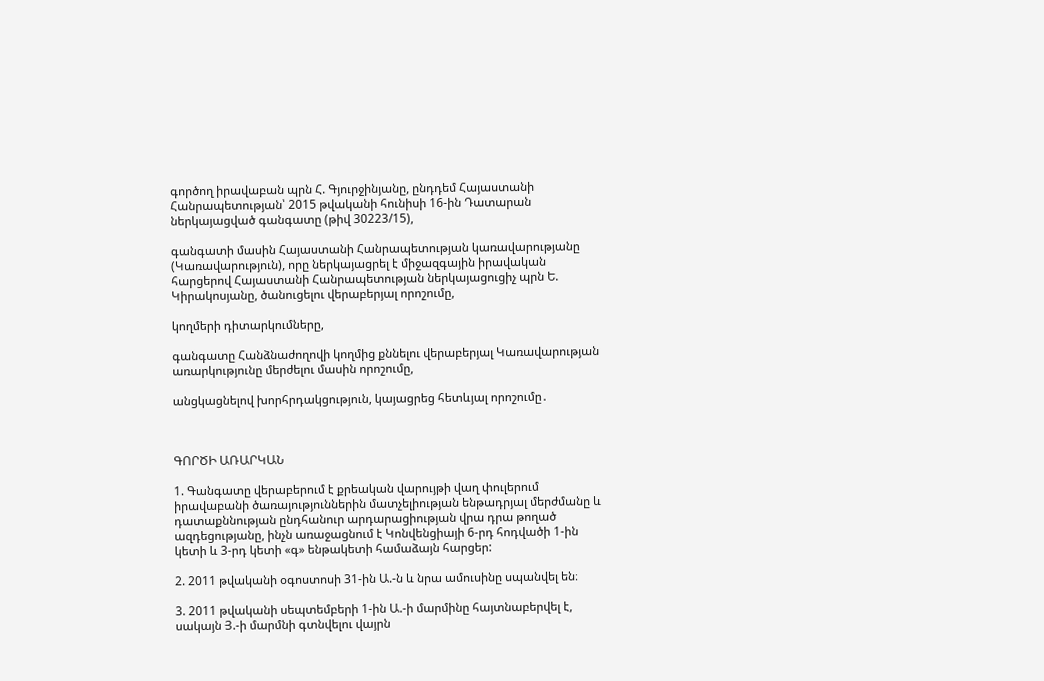գործող իրավաբան պրն Հ. Գյուրջինյանը, ընդդեմ Հայաստանի Հանրապետության՝ 2015 թվականի հունիսի 16-ին Դատարան ներկայացված գանգատը (թիվ 30223/15),

գանգատի մասին Հայաստանի Հանրապետության կառավարությանը (Կառավարություն), որը ներկայացրել է միջազգային իրավական հարցերով Հայաստանի Հանրապետության ներկայացուցիչ պրն Ե. Կիրակոսյանը, ծանուցելու վերաբերյալ որոշումը,

կողմերի դիտարկումները,

գանգատը Հանձնաժողովի կողմից քննելու վերաբերյալ Կառավարության առարկությունը մերժելու մասին որոշումը,

անցկացնելով խորհրդակցություն, կայացրեց հետևյալ որոշումը․



ԳՈՐԾԻ ԱՌԱՐԿԱՆ

1. Գանգատը վերաբերում է քրեական վարույթի վաղ փուլերում իրավաբանի ծառայություններին մատչելիության ենթադրյալ մերժմանը և դատաքննության ընդհանուր արդարացիության վրա դրա թողած ազդեցությանը, ինչն առաջացնում է Կոնվենցիայի 6-րդ հոդվածի 1-ին կետի և 3-րդ կետի «գ» ենթակետի համաձայն հարցեր:

2. 2011 թվականի օգոստոսի 31-ին Ա.-ն և նրա ամուսինը սպանվել են։

3. 2011 թվականի սեպտեմբերի 1-ին Ա.-ի մարմինը հայտնաբերվել է, սակայն Յ.-ի մարմնի գտնվելու վայրն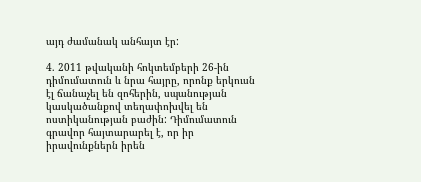այդ ժամանակ անհայտ էր:

4. 2011 թվականի հոկտեմբերի 26-ին դիմումատուն և նրա հայրը, որոնք երկուսն էլ ճանաչել են զոհերին, սպանության կասկածանքով տեղափոխվել են ոստիկանության բաժին: Դիմումատուն գրավոր հայտարարել է, որ իր իրավունքներն իրեն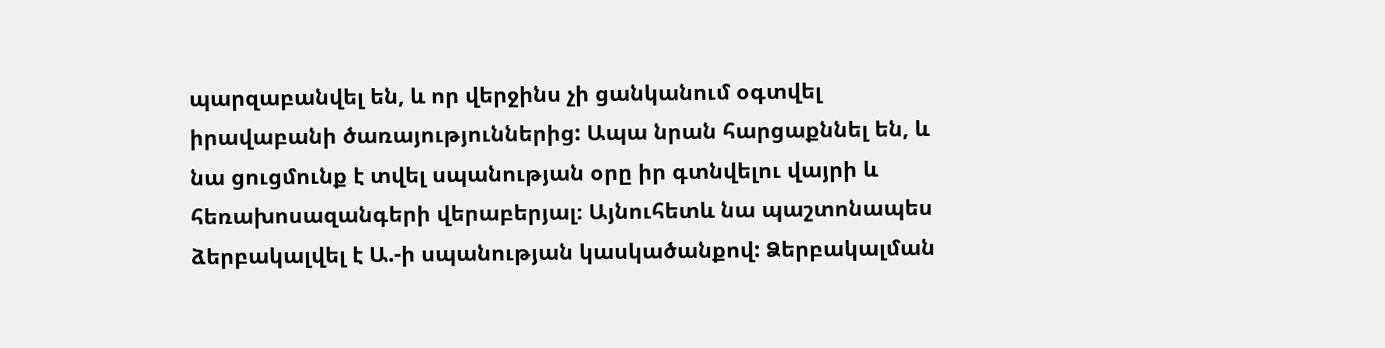պարզաբանվել են, և որ վերջինս չի ցանկանում օգտվել իրավաբանի ծառայություններից: Ապա նրան հարցաքննել են, և նա ցուցմունք է տվել սպանության օրը իր գտնվելու վայրի և հեռախոսազանգերի վերաբերյալ։ Այնուհետև նա պաշտոնապես ձերբակալվել է Ա.-ի սպանության կասկածանքով: Ձերբակալման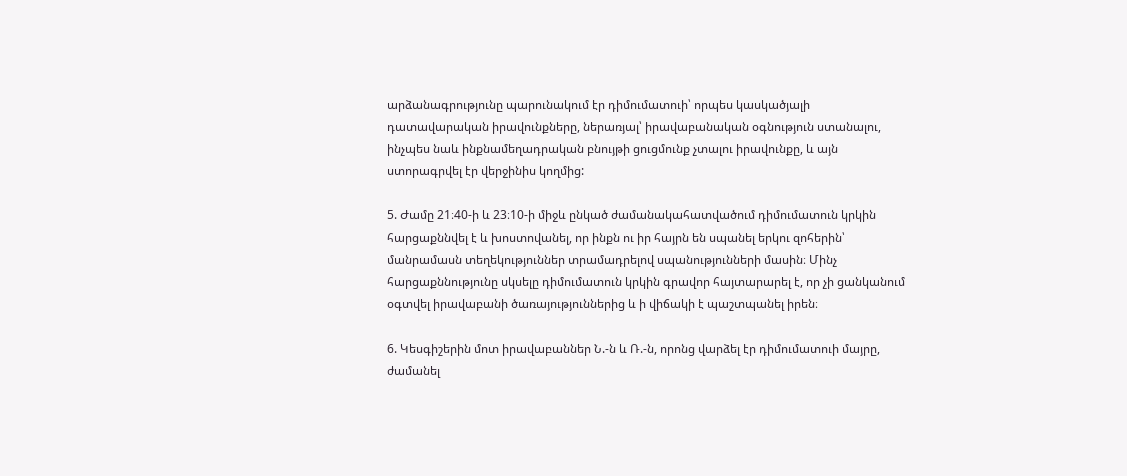արձանագրությունը պարունակում էր դիմումատուի՝ որպես կասկածյալի դատավարական իրավունքները, ներառյալ՝ իրավաբանական օգնություն ստանալու, ինչպես նաև ինքնամեղադրական բնույթի ցուցմունք չտալու իրավունքը, և այն ստորագրվել էր վերջինիս կողմից:

5. Ժամը 21։40-ի և 23։10-ի միջև ընկած ժամանակահատվածում դիմումատուն կրկին հարցաքննվել է և խոստովանել, որ ինքն ու իր հայրն են սպանել երկու զոհերին՝ մանրամասն տեղեկություններ տրամադրելով սպանությունների մասին։ Մինչ հարցաքննությունը սկսելը դիմումատուն կրկին գրավոր հայտարարել է, որ չի ցանկանում օգտվել իրավաբանի ծառայություններից և ի վիճակի է պաշտպանել իրեն։

6. Կեսգիշերին մոտ իրավաբաններ Ն.-ն և Ռ.-ն, որոնց վարձել էր դիմումատուի մայրը, ժամանել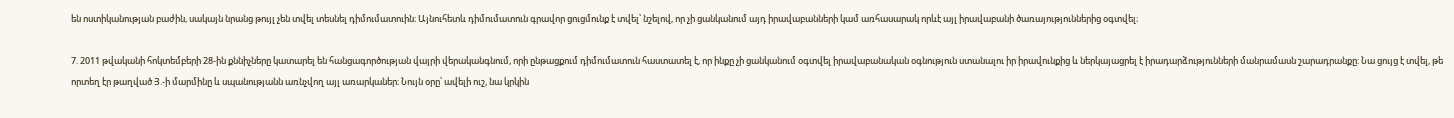են ոստիկանության բաժին, սակայն նրանց թույլ չեն տվել տեսնել դիմումատուին։ Այնուհետև դիմումատուն գրավոր ցուցմունք է տվել՝ նշելով, որ չի ցանկանում այդ իրավաբանների կամ առհասարակ որևէ այլ իրավաբանի ծառայություններից օգտվել։

7. 2011 թվականի հոկտեմբերի 28-ին քննիչները կատարել են հանցագործության վայրի վերականգնում, որի ընթացքում դիմումատուն հաստատել է, որ ինքը չի ցանկանում օգտվել իրավաբանական օգնություն ստանալու իր իրավունքից և ներկայացրել է իրադարձությունների մանրամասն շարադրանքը: Նա ցույց է տվել, թե որտեղ էր թաղված Յ.-ի մարմինը և սպանությանն առնչվող այլ առարկաներ։ Նույն օրը՝ ավելի ուշ, նա կրկին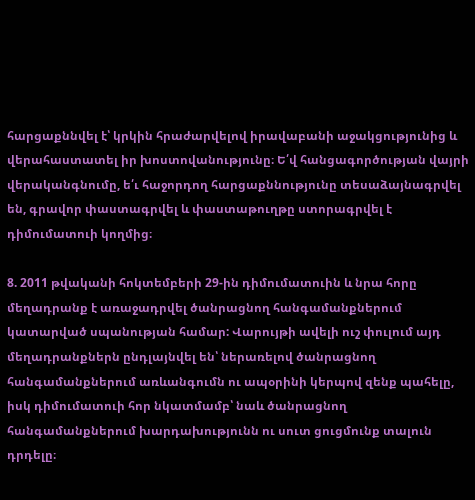հարցաքննվել է՝ կրկին հրաժարվելով իրավաբանի աջակցությունից և վերահաստատել իր խոստովանությունը։ Ե՛վ հանցագործության վայրի վերականգնումը, ե՛ւ հաջորդող հարցաքննությունը տեսաձայնագրվել են, գրավոր փաստագրվել և փաստաթուղթը ստորագրվել է դիմումատուի կողմից։

8. 2011 թվականի հոկտեմբերի 29-ին դիմումատուին և նրա հորը մեղադրանք է առաջադրվել ծանրացնող հանգամանքներում կատարված սպանության համար: Վարույթի ավելի ուշ փուլում այդ մեղադրանքներն ընդլայնվել են՝ ներառելով ծանրացնող հանգամանքներում առևանգումն ու ապօրինի կերպով զենք պահելը, իսկ դիմումատուի հոր նկատմամբ՝ նաև ծանրացնող հանգամանքներում խարդախությունն ու սուտ ցուցմունք տալուն դրդելը։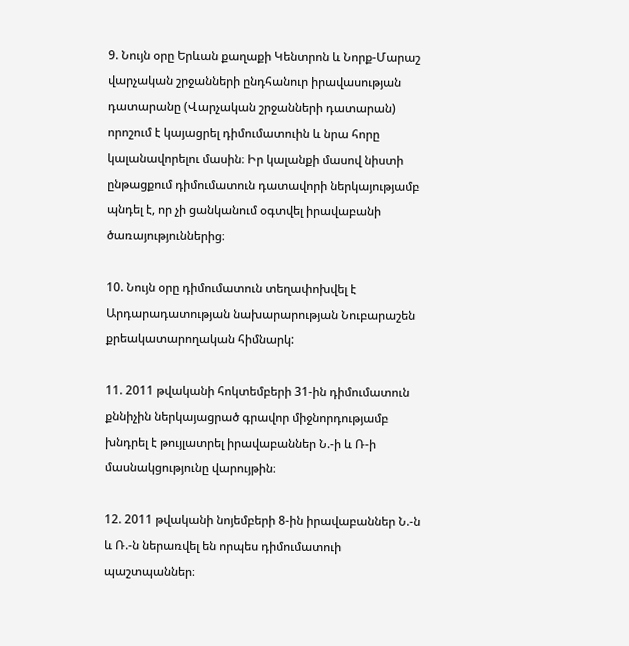9. Նույն օրը Երևան քաղաքի Կենտրոն և Նորք-Մարաշ վարչական շրջանների ընդհանուր իրավասության դատարանը (Վարչական շրջանների դատարան) որոշում է կայացրել դիմումատուին և նրա հորը կալանավորելու մասին։ Իր կալանքի մասով նիստի ընթացքում դիմումատուն դատավորի ներկայությամբ պնդել է, որ չի ցանկանում օգտվել իրավաբանի ծառայություններից։

10. Նույն օրը դիմումատուն տեղափոխվել է Արդարադատության նախարարության Նուբարաշեն քրեակատարողական հիմնարկ:

11. 2011 թվականի հոկտեմբերի 31-ին դիմումատուն քննիչին ներկայացրած գրավոր միջնորդությամբ խնդրել է թույլատրել իրավաբաններ Ն.-ի և Ռ-ի մասնակցությունը վարույթին։

12. 2011 թվականի նոյեմբերի 8-ին իրավաբաններ Ն.-ն և Ռ.-ն ներառվել են որպես դիմումատուի պաշտպաններ։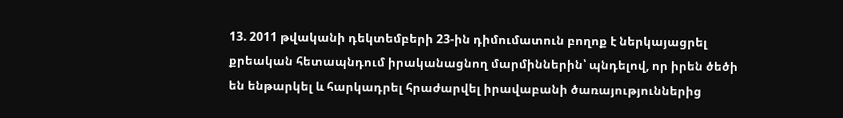13. 2011 թվականի դեկտեմբերի 23-ին դիմումատուն բողոք է ներկայացրել քրեական հետապնդում իրականացնող մարմիններին՝ պնդելով, որ իրեն ծեծի են ենթարկել և հարկադրել հրաժարվել իրավաբանի ծառայություններից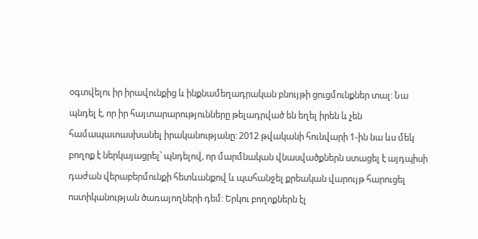օգտվելու իր իրավունքից և ինքնամեղադրական բնույթի ցուցմունքներ տալ: Նա պնդել է, որ իր հայտարարությունները թելադրված են եղել իրեն և չեն համապատասխանել իրականությանը: 2012 թվականի հունվարի 1-ին նա ևս մեկ բողոք է ներկայացրել՝ պնդելով, որ մարմնական վնասվածքներն ստացել է այդպիսի դաժան վերաբերմունքի հետևանքով և պահանջել քրեական վարույթ հարուցել ոստիկանության ծառայողների դեմ: Երկու բողոքներն էլ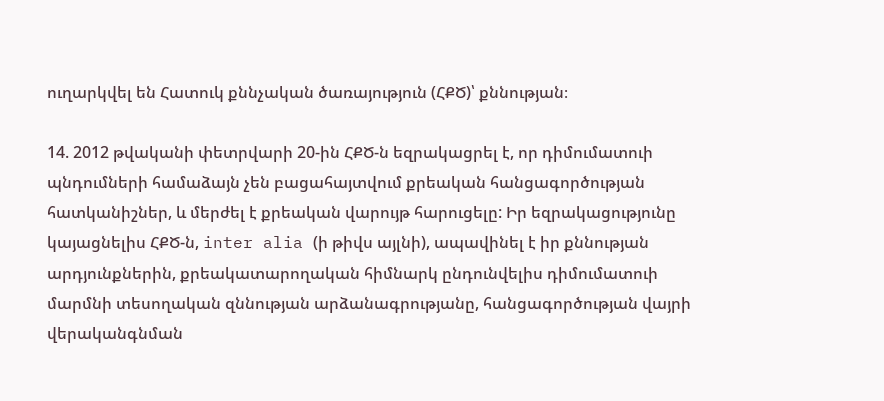ուղարկվել են Հատուկ քննչական ծառայություն (ՀՔԾ)՝ քննության։

14. 2012 թվականի փետրվարի 20-ին ՀՔԾ-ն եզրակացրել է, որ դիմումատուի պնդումների համաձայն չեն բացահայտվում քրեական հանցագործության հատկանիշներ, և մերժել է քրեական վարույթ հարուցելը: Իր եզրակացությունը կայացնելիս ՀՔԾ-ն, inter alia (ի թիվս այլնի), ապավինել է իր քննության արդյունքներին, քրեակատարողական հիմնարկ ընդունվելիս դիմումատուի մարմնի տեսողական զննության արձանագրությանը, հանցագործության վայրի վերականգնման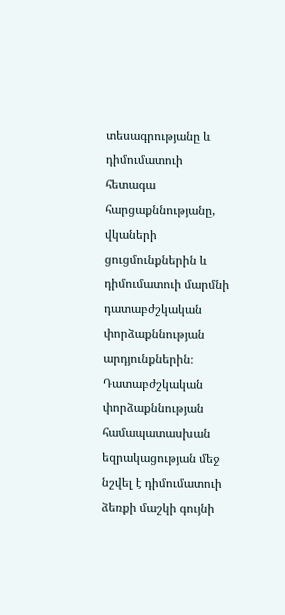տեսագրությանը և դիմումատուի հետագա հարցաքննությանը, վկաների ցուցմունքներին և դիմումատուի մարմնի դատաբժշկական փորձաքննության արդյունքներին։ Դատաբժշկական փորձաքննության համապատասխան եզրակացության մեջ նշվել է դիմումատուի ձեռքի մաշկի գույնի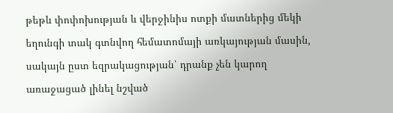թեթև փոփոխության և վերջինիս ոտքի մատներից մեկի եղունգի տակ գտնվող հեմատոմայի առկայության մասին, սակայն ըստ եզրակացության՝ դրանք չեն կարող առաջացած լինել նշված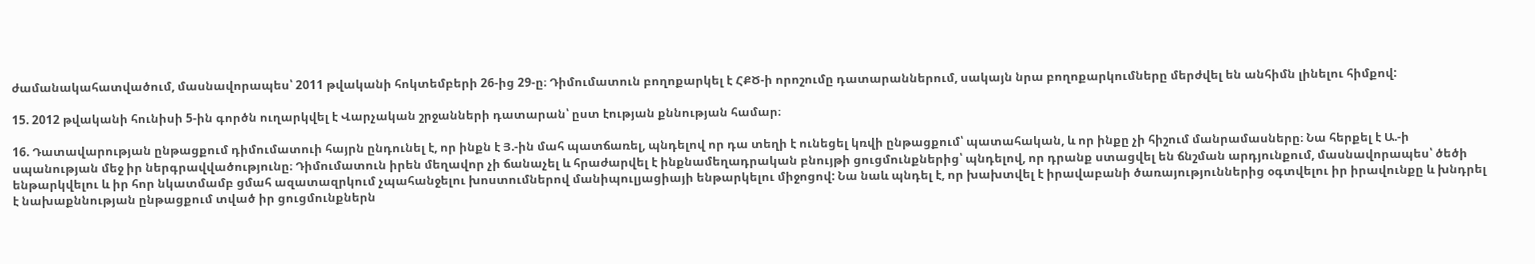ժամանակահատվածում, մասնավորապես՝ 2011 թվականի հոկտեմբերի 26-ից 29-ը։ Դիմումատուն բողոքարկել է ՀՔԾ-ի որոշումը դատարաններում, սակայն նրա բողոքարկումները մերժվել են անհիմն լինելու հիմքով:

15. 2012 թվականի հունիսի 5-ին գործն ուղարկվել է Վարչական շրջանների դատարան՝ ըստ էության քննության համար։

16. Դատավարության ընթացքում դիմումատուի հայրն ընդունել է, որ ինքն է Յ.-ին մահ պատճառել, պնդելով որ դա տեղի է ունեցել կռվի ընթացքում՝ պատահական, և որ ինքը չի հիշում մանրամասները։ Նա հերքել է Ա.-ի սպանության մեջ իր ներգրավվածությունը։ Դիմումատուն իրեն մեղավոր չի ճանաչել և հրաժարվել է ինքնամեղադրական բնույթի ցուցմունքներից՝ պնդելով, որ դրանք ստացվել են ճնշման արդյունքում, մասնավորապես՝ ծեծի ենթարկվելու և իր հոր նկատմամբ ցմահ ազատազրկում չպահանջելու խոստումներով մանիպուլյացիայի ենթարկելու միջոցով: Նա նաև պնդել է, որ խախտվել է իրավաբանի ծառայություններից օգտվելու իր իրավունքը և խնդրել է նախաքննության ընթացքում տված իր ցուցմունքներն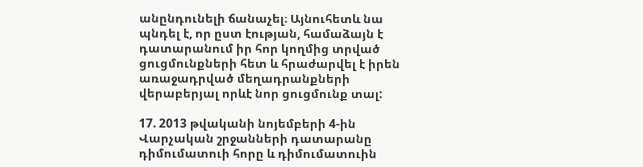անընդունելի ճանաչել։ Այնուհետև նա պնդել է, որ ըստ էության, համաձայն է դատարանում իր հոր կողմից տրված ցուցմունքների հետ և հրաժարվել է իրեն առաջադրված մեղադրանքների վերաբերյալ որևէ նոր ցուցմունք տալ:

17. 2013 թվականի նոյեմբերի 4-ին Վարչական շրջանների դատարանը դիմումատուի հորը և դիմումատուին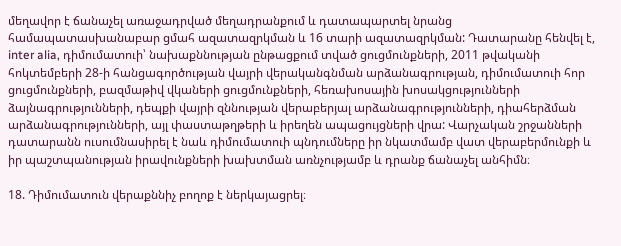մեղավոր է ճանաչել առաջադրված մեղադրանքում և դատապարտել նրանց համապատասխանաբար ցմահ ազատազրկման և 16 տարի ազատազրկման: Դատարանը հենվել է, inter alia, դիմումատուի՝ նախաքննության ընթացքում տված ցուցմունքների, 2011 թվականի հոկտեմբերի 28-ի հանցագործության վայրի վերականգնման արձանագրության, դիմումատուի հոր ցուցմունքների, բազմաթիվ վկաների ցուցմունքների, հեռախոսային խոսակցությունների ձայնագրությունների, դեպքի վայրի զննության վերաբերյալ արձանագրությունների, դիահերձման արձանագրությունների, այլ փաստաթղթերի և իրեղեն ապացույցների վրա: Վարչական շրջանների դատարանն ուսումնասիրել է նաև դիմումատուի պնդումները իր նկատմամբ վատ վերաբերմունքի և իր պաշտպանության իրավունքների խախտման առնչությամբ և դրանք ճանաչել անհիմն։

18. Դիմումատուն վերաքննիչ բողոք է ներկայացրել։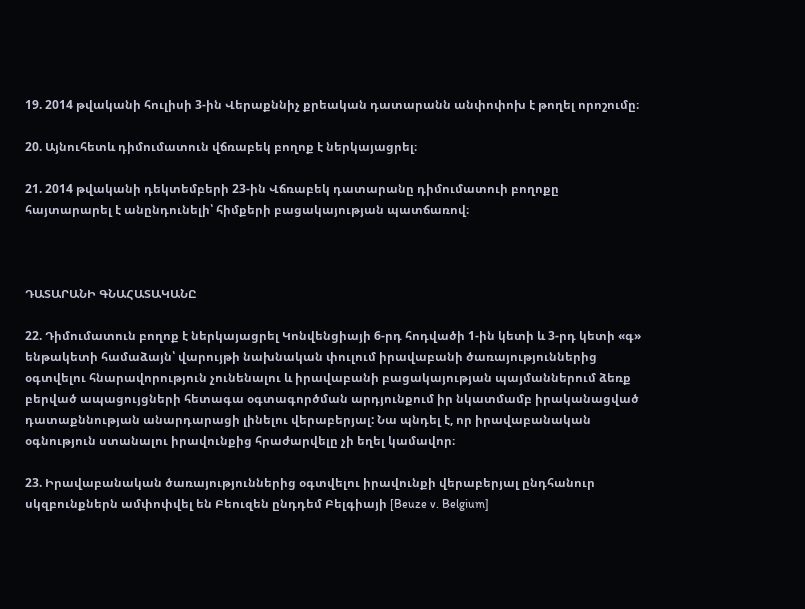19. 2014 թվականի հուլիսի 3-ին Վերաքննիչ քրեական դատարանն անփոփոխ է թողել որոշումը։

20. Այնուհետև դիմումատուն վճռաբեկ բողոք է ներկայացրել։

21. 2014 թվականի դեկտեմբերի 23-ին Վճռաբեկ դատարանը դիմումատուի բողոքը հայտարարել է անընդունելի՝ հիմքերի բացակայության պատճառով։



ԴԱՏԱՐԱՆԻ ԳՆԱՀԱՏԱԿԱՆԸ

22. Դիմումատուն բողոք է ներկայացրել Կոնվենցիայի 6-րդ հոդվածի 1-ին կետի և 3-րդ կետի «գ» ենթակետի համաձայն՝ վարույթի նախնական փուլում իրավաբանի ծառայություններից օգտվելու հնարավորություն չունենալու և իրավաբանի բացակայության պայմաններում ձեռք բերված ապացույցների հետագա օգտագործման արդյունքում իր նկատմամբ իրականացված դատաքննության անարդարացի լինելու վերաբերյալ: Նա պնդել է, որ իրավաբանական օգնություն ստանալու իրավունքից հրաժարվելը չի եղել կամավոր։

23. Իրավաբանական ծառայություններից օգտվելու իրավունքի վերաբերյալ ընդհանուր սկզբունքներն ամփոփվել են Բեուզեն ընդդեմ Բելգիայի [Beuze v. Belgium]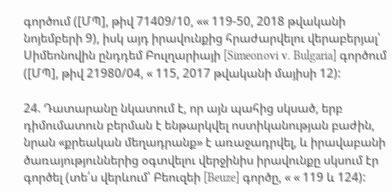գործում ([ՄՊ], թիվ 71409/10, «« 119-50, 2018 թվականի նոյեմբերի 9), իսկ այդ իրավունքից հրաժարվելու վերաբերյալ՝ Սիմեոնովին ընդդեմ Բուլղարիայի [Simeonovi v. Bulgaria] գործում ([ՄՊ], թիվ 21980/04, « 115, 2017 թվականի մայիսի 12):

24. Դատարանը նկատում է, որ այն պահից սկսած, երբ դիմումատուն բերման է ենթարկվել ոստիկանության բաժին, նրան «քրեական մեղադրանք» է առաջադրվել, և իրավաբանի ծառայություններից օգտվելու վերջինիս իրավունքը սկսում էր գործել (տե՛ս վերևում՝ Բեուզեի [Beuze] գործը, « « 119 և 124):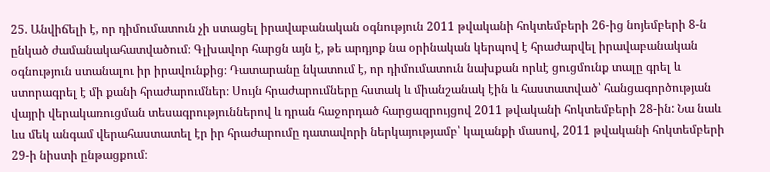25. Անվիճելի է, որ դիմումատուն չի ստացել իրավաբանական օգնություն 2011 թվականի հոկտեմբերի 26-ից նոյեմբերի 8-ն ընկած ժամանակահատվածում։ Գլխավոր հարցն այն է, թե արդյոք նա օրինական կերպով է հրաժարվել իրավաբանական օգնություն ստանալու իր իրավունքից։ Դատարանը նկատում է, որ դիմումատուն նախքան որևէ ցուցմունք տալը գրել և ստորագրել է մի քանի հրաժարումներ։ Սույն հրաժարումները հստակ և միանշանակ էին և հաստատված՝ հանցագործության վայրի վերակառուցման տեսագրություններով և դրան հաջորդած հարցազրույցով 2011 թվականի հոկտեմբերի 28-ին: Նա նաև ևս մեկ անգամ վերահաստատել էր իր հրաժարումը դատավորի ներկայությամբ՝ կալանքի մասով, 2011 թվականի հոկտեմբերի 29-ի նիստի ընթացքում։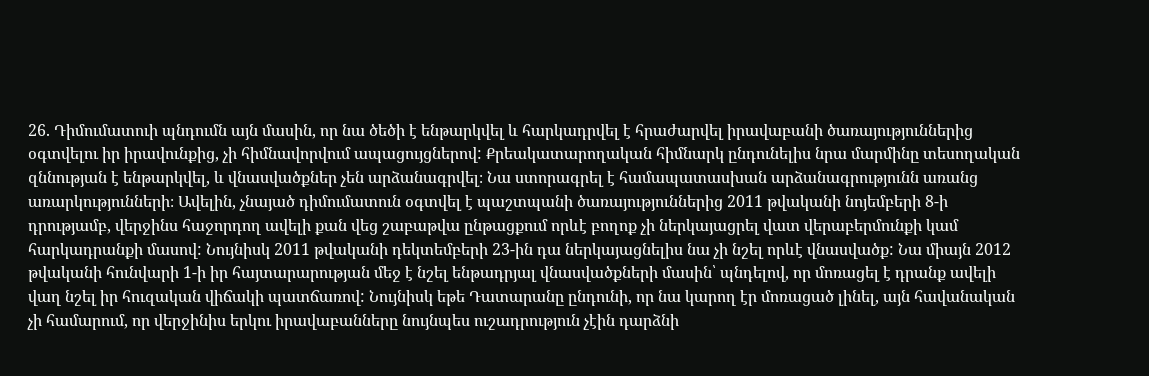26. Դիմումատուի պնդումն այն մասին, որ նա ծեծի է ենթարկվել և հարկադրվել է հրաժարվել իրավաբանի ծառայություններից օգտվելու իր իրավունքից, չի հիմնավորվում ապացույցներով: Քրեակատարողական հիմնարկ ընդունելիս նրա մարմինը տեսողական զննության է ենթարկվել, և վնասվածքներ չեն արձանագրվել։ Նա ստորագրել է համապատասխան արձանագրությունն առանց առարկությունների։ Ավելին, չնայած դիմումատուն օգտվել է պաշտպանի ծառայություններից 2011 թվականի նոյեմբերի 8-ի դրությամբ, վերջինս հաջորդող ավելի քան վեց շաբաթվա ընթացքում որևէ բողոք չի ներկայացրել վատ վերաբերմունքի կամ հարկադրանքի մասով: Նույնիսկ 2011 թվականի դեկտեմբերի 23-ին դա ներկայացնելիս նա չի նշել որևէ վնասվածք: Նա միայն 2012 թվականի հունվարի 1-ի իր հայտարարության մեջ է նշել ենթադրյալ վնասվածքների մասին՝ պնդելով, որ մոռացել է դրանք ավելի վաղ նշել իր հուզական վիճակի պատճառով: Նույնիսկ եթե Դատարանը ընդունի, որ նա կարող էր մոռացած լինել, այն հավանական չի համարում, որ վերջինիս երկու իրավաբանները նույնպես ուշադրություն չէին դարձնի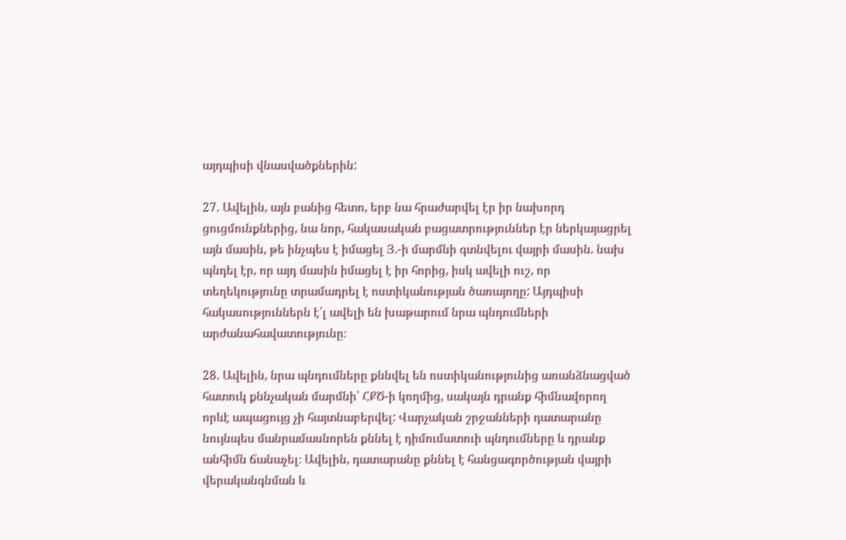այդպիսի վնասվածքներին:

27. Ավելին, այն բանից հետո, երբ նա հրաժարվել էր իր նախորդ ցուցմունքներից, նա նոր, հակասական բացատրություններ էր ներկայացրել այն մասին, թե ինչպես է իմացել Յ.-ի մարմնի գտնվելու վայրի մասին. նախ պնդել էր, որ այդ մասին իմացել է իր հորից, իսկ ավելի ուշ, որ տեղեկությունը տրամադրել է ոստիկանության ծառայողը: Այդպիսի հակասություններն է՛լ ավելի են խաթարում նրա պնդումների արժանահավատությունը։

28. Ավելին, նրա պնդումները քննվել են ոստիկանությունից առանձնացված հատուկ քննչական մարմնի՝ ՀՔԾ-ի կողմից, սակայն դրանք հիմնավորող որևէ ապացույց չի հայտնաբերվել: Վարչական շրջանների դատարանը նույնպես մանրամասնորեն քննել է դիմումատուի պնդումները և դրանք անհիմն ճանաչել։ Ավելին, դատարանը քննել է հանցագործության վայրի վերականգնման և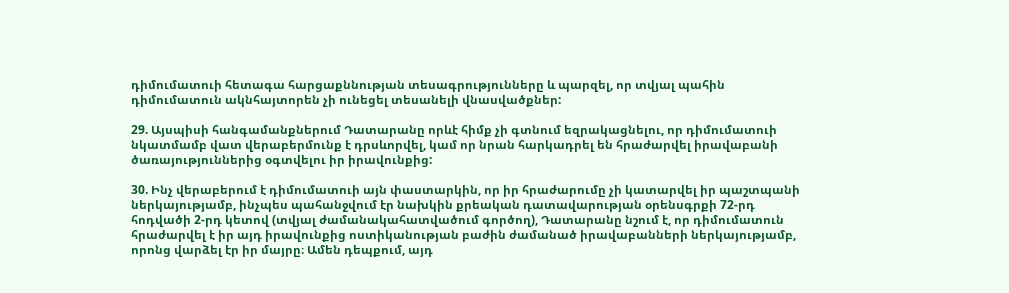դիմումատուի հետագա հարցաքննության տեսագրությունները և պարզել, որ տվյալ պահին դիմումատուն ակնհայտորեն չի ունեցել տեսանելի վնասվածքներ:

29. Այսպիսի հանգամանքներում Դատարանը որևէ հիմք չի գտնում եզրակացնելու, որ դիմումատուի նկատմամբ վատ վերաբերմունք է դրսևորվել, կամ որ նրան հարկադրել են հրաժարվել իրավաբանի ծառայություններից օգտվելու իր իրավունքից:

30. Ինչ վերաբերում է դիմումատուի այն փաստարկին, որ իր հրաժարումը չի կատարվել իր պաշտպանի ներկայությամբ, ինչպես պահանջվում էր նախկին քրեական դատավարության օրենսգրքի 72-րդ հոդվածի 2-րդ կետով (տվյալ ժամանակահատվածում գործող), Դատարանը նշում է, որ դիմումատուն հրաժարվել է իր այդ իրավունքից ոստիկանության բաժին ժամանած իրավաբանների ներկայությամբ, որոնց վարձել էր իր մայրը։ Ամեն դեպքում, այդ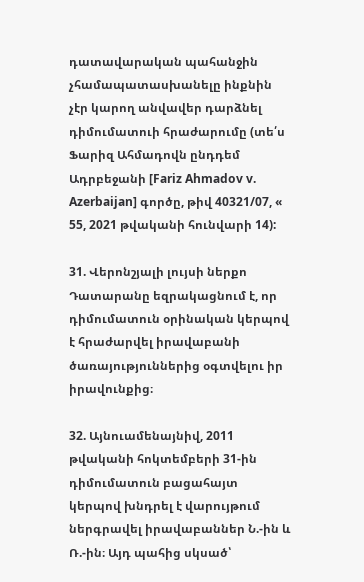դատավարական պահանջին չհամապատասխանելը ինքնին չէր կարող անվավեր դարձնել դիմումատուի հրաժարումը (տե՛ս Ֆարիզ Ահմադովն ընդդեմ Ադրբեջանի [Fariz Ahmadov v. Azerbaijan] գործը, թիվ 40321/07, « 55, 2021 թվականի հունվարի 14):

31. Վերոնշյալի լույսի ներքո Դատարանը եզրակացնում է, որ դիմումատուն օրինական կերպով է հրաժարվել իրավաբանի ծառայություններից օգտվելու իր իրավունքից։

32. Այնուամենայնիվ, 2011 թվականի հոկտեմբերի 31-ին դիմումատուն բացահայտ կերպով խնդրել է վարույթում ներգրավել իրավաբաններ Ն.-ին և Ռ.-ին։ Այդ պահից սկսած՝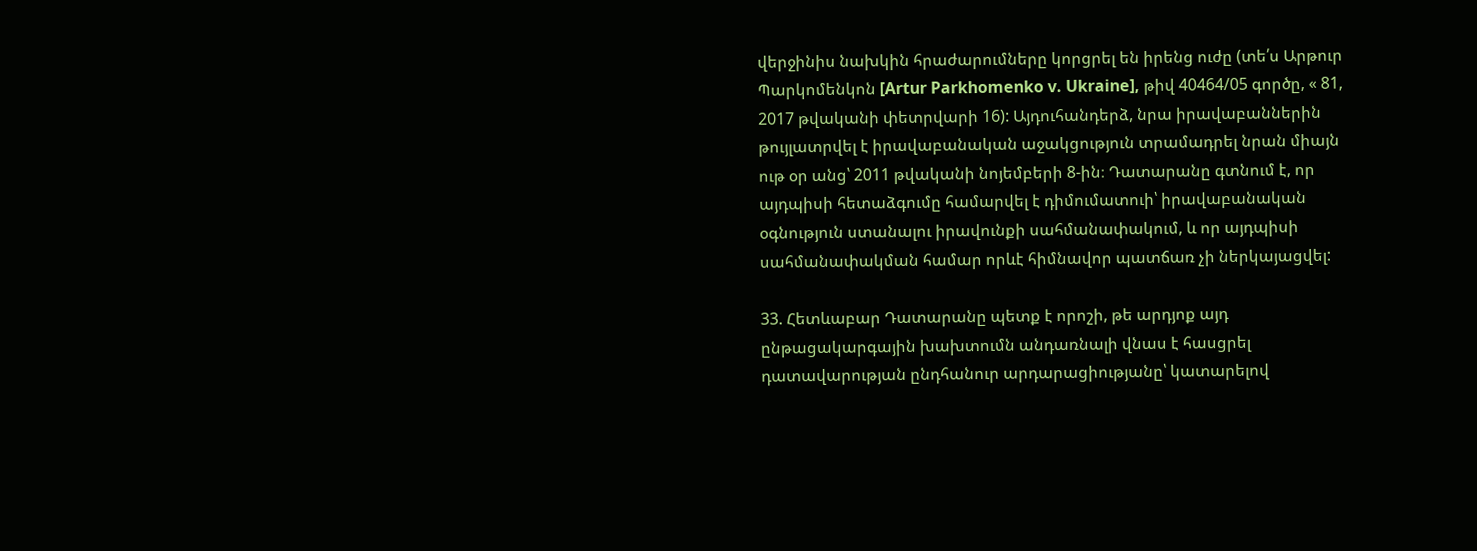վերջինիս նախկին հրաժարումները կորցրել են իրենց ուժը (տե՛ս Արթուր Պարկոմենկոն [Artur Parkhomenko v. Ukraine], թիվ 40464/05 գործը, « 81, 2017 թվականի փետրվարի 16): Այդուհանդերձ, նրա իրավաբաններին թույլատրվել է իրավաբանական աջակցություն տրամադրել նրան միայն ութ օր անց՝ 2011 թվականի նոյեմբերի 8-ին։ Դատարանը գտնում է, որ այդպիսի հետաձգումը համարվել է դիմումատուի՝ իրավաբանական օգնություն ստանալու իրավունքի սահմանափակում, և որ այդպիսի սահմանափակման համար որևէ հիմնավոր պատճառ չի ներկայացվել:

33. Հետևաբար Դատարանը պետք է որոշի, թե արդյոք այդ ընթացակարգային խախտումն անդառնալի վնաս է հասցրել դատավարության ընդհանուր արդարացիությանը՝ կատարելով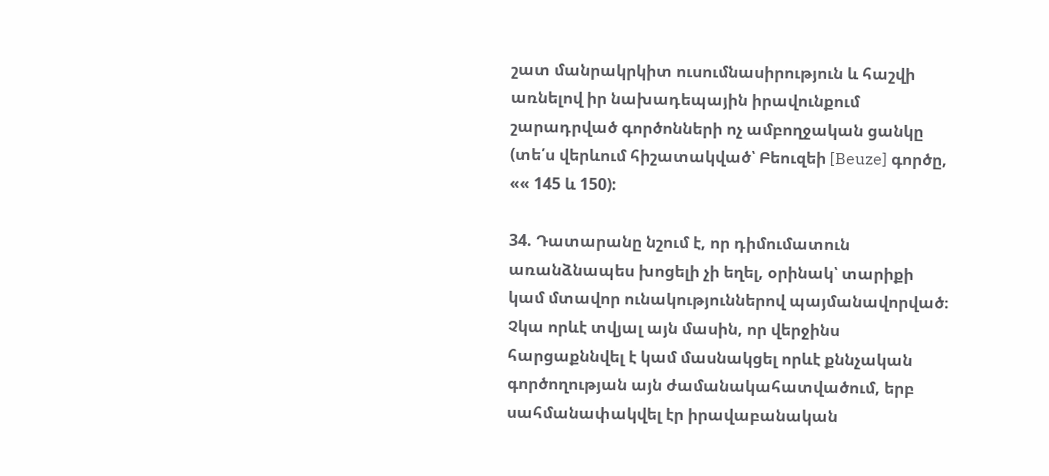շատ մանրակրկիտ ուսումնասիրություն և հաշվի առնելով իր նախադեպային իրավունքում շարադրված գործոնների ոչ ամբողջական ցանկը (տե՛ս վերևում հիշատակված՝ Բեուզեի [Beuze] գործը, «« 145 և 150):

34. Դատարանը նշում է, որ դիմումատուն առանձնապես խոցելի չի եղել, օրինակ՝ տարիքի կամ մտավոր ունակություններով պայմանավորված։ Չկա որևէ տվյալ այն մասին, որ վերջինս հարցաքննվել է կամ մասնակցել որևէ քննչական գործողության այն ժամանակահատվածում, երբ սահմանափակվել էր իրավաբանական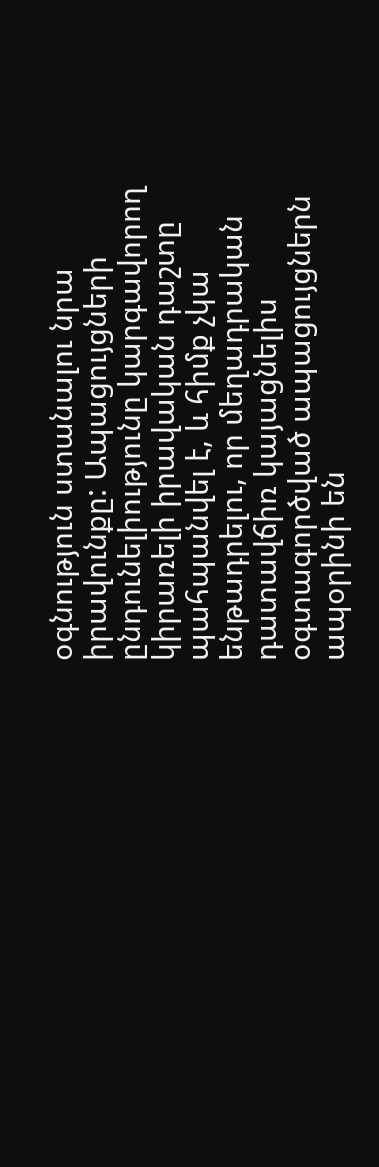օգնություն ստանալու նրա իրավունքը: Ապացույցների ընդունելիությունը կարգավորող կիրառելի իրավական դաշտը պահպանվել է, և հիմք չկա ենթադրելու, որ մեղադրական դատավճիռ կայացնելիս օգտագործված ապացույցներն ապօրինի են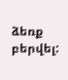ձեռք բերվել: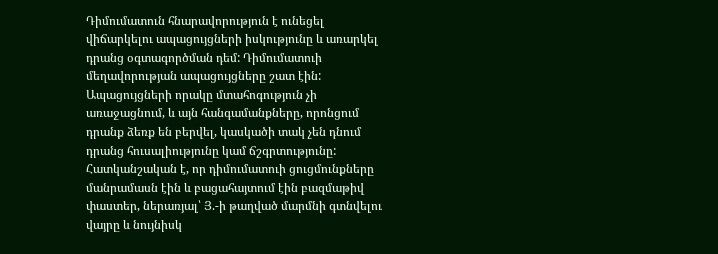Դիմումատուն հնարավորություն է ունեցել վիճարկելու ապացույցների իսկությունը և առարկել դրանց օգտագործման դեմ: Դիմումատուի մեղավորության ապացույցները շատ էին: Ապացույցների որակը մտահոգություն չի առաջացնում, և այն հանգամանքները, որոնցում դրանք ձեռք են բերվել, կասկածի տակ չեն դնում դրանց հուսալիությունը կամ ճշգրտությունը: Հատկանշական է, որ դիմումատուի ցուցմունքները մանրամասն էին և բացահայտում էին բազմաթիվ փաստեր, ներառյալ՝ Յ.-ի թաղված մարմնի գտնվելու վայրը և նույնիսկ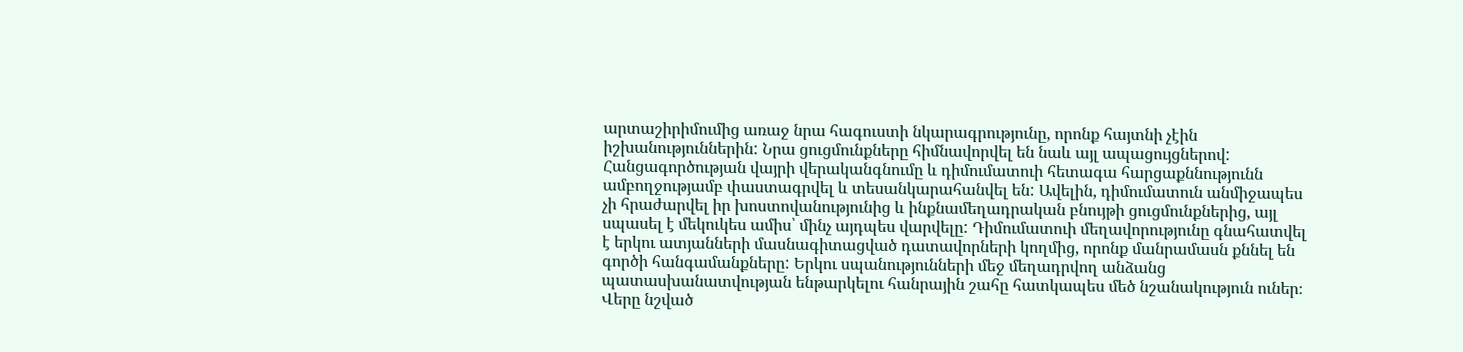արտաշիրիմումից առաջ նրա հագուստի նկարագրությունը, որոնք հայտնի չէին իշխանություններին: Նրա ցուցմունքները հիմնավորվել են նաև այլ ապացույցներով: Հանցագործության վայրի վերականգնումը և դիմումատուի հետագա հարցաքննությունն ամբողջությամբ փաստագրվել և տեսանկարահանվել են: Ավելին, դիմումատուն անմիջապես չի հրաժարվել իր խոստովանությունից և ինքնամեղադրական բնույթի ցուցմունքներից, այլ սպասել է մեկուկես ամիս՝ մինչ այդպես վարվելը: Դիմումատուի մեղավորությունը գնահատվել է երկու ատյանների մասնագիտացված դատավորների կողմից, որոնք մանրամասն քննել են գործի հանգամանքները: Երկու սպանությունների մեջ մեղադրվող անձանց պատասխանատվության ենթարկելու հանրային շահը հատկապես մեծ նշանակություն ուներ։ Վերը նշված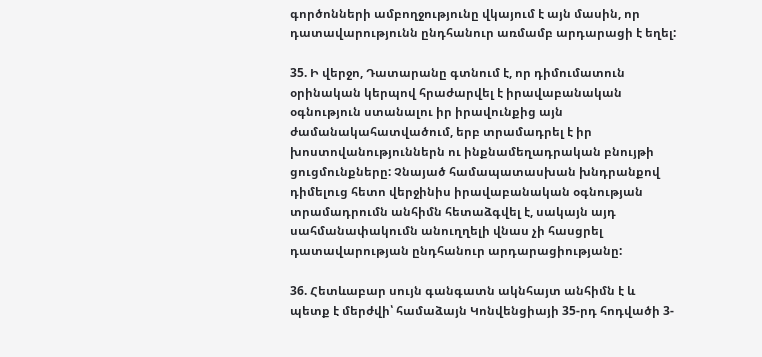գործոնների ամբողջությունը վկայում է այն մասին, որ դատավարությունն ընդհանուր առմամբ արդարացի է եղել:

35. Ի վերջո, Դատարանը գտնում է, որ դիմումատուն օրինական կերպով հրաժարվել է իրավաբանական օգնություն ստանալու իր իրավունքից այն ժամանակահատվածում, երբ տրամադրել է իր խոստովանություններն ու ինքնամեղադրական բնույթի ցուցմունքները: Չնայած համապատասխան խնդրանքով դիմելուց հետո վերջինիս իրավաբանական օգնության տրամադրումն անհիմն հետաձգվել է, սակայն այդ սահմանափակումն անուղղելի վնաս չի հասցրել դատավարության ընդհանուր արդարացիությանը:

36. Հետևաբար սույն գանգատն ակնհայտ անհիմն է և պետք է մերժվի՝ համաձայն Կոնվենցիայի 35-րդ հոդվածի 3-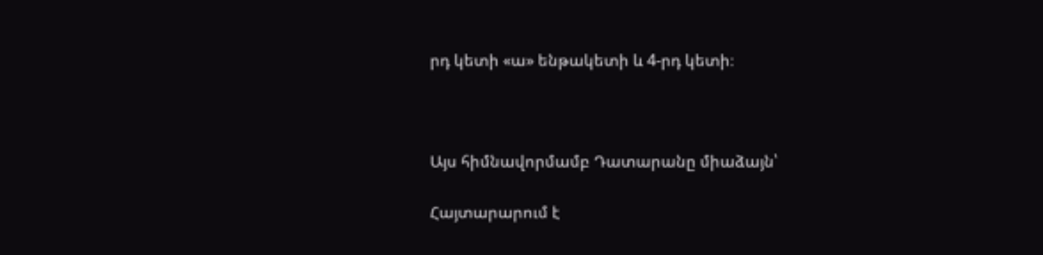րդ կետի «ա» ենթակետի և 4-րդ կետի։



Այս հիմնավորմամբ Դատարանը միաձայն՝

Հայտարարում է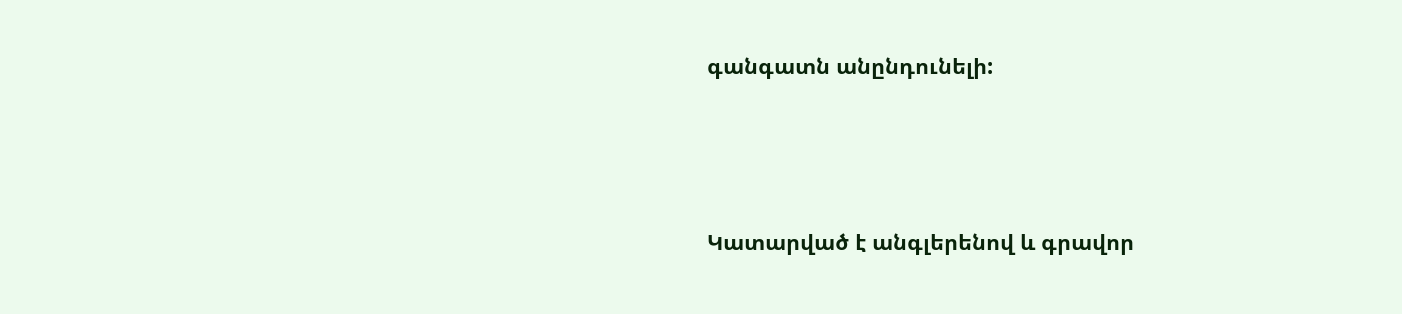գանգատն անընդունելի:



Կատարված է անգլերենով և գրավոր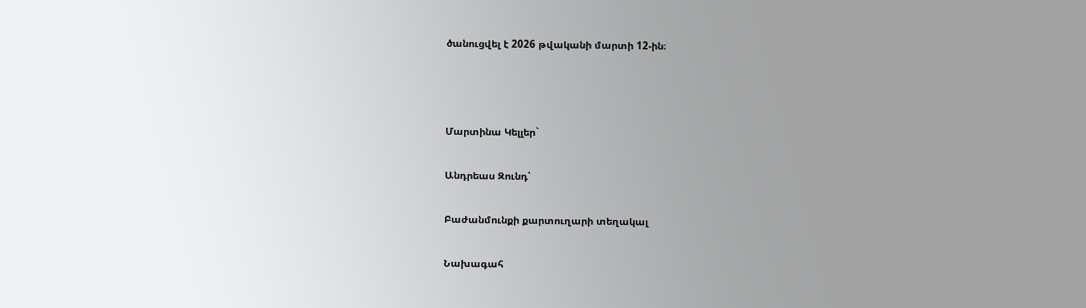ծանուցվել է 2026 թվականի մարտի 12-ին։



Մարտինա Կելլեր`

Անդրեաս Զունդ՝

Բաժանմունքի քարտուղարի տեղակալ

Նախագահ